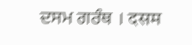ਦਸਮ ਗਰੰਥ । दसम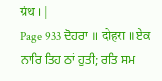ग्रंथ । |
Page 933 ਦੋਹਰਾ ॥ दोहरा ॥ ਏਕ ਨਾਰਿ ਤਿਹ ਠਾਂ ਹੁਤੀ; ਰਤਿ ਸਮ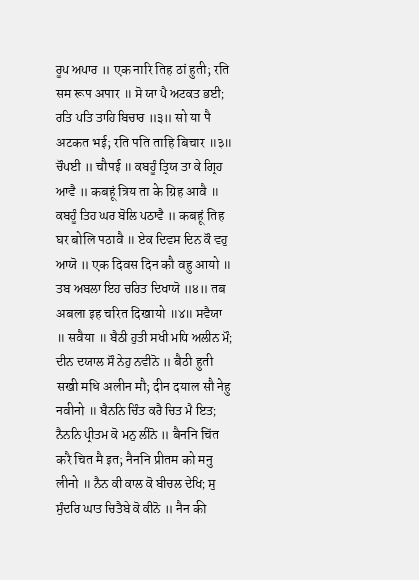ਰੂਪ ਅਪਾਰ ॥ एक नारि तिह ठां हुती; रति सम रूप अपार ॥ ਸੋ ਯਾ ਪੈ ਅਟਕਤ ਭਈ; ਰਤਿ ਪਤਿ ਤਾਹਿ ਬਿਚਾਰ ॥੩॥ सो या पै अटकत भई; रति पति ताहि बिचार ॥३॥ ਚੌਪਈ ॥ चौपई ॥ ਕਬਹੂੰ ਤ੍ਰਿਯ ਤਾ ਕੇ ਗ੍ਰਿਹ ਆਵੈ ॥ कबहूं त्रिय ता के ग्रिह आवै ॥ ਕਬਹੂੰ ਤਿਹ ਘਰ ਬੋਲਿ ਪਠਾਵੈ ॥ कबहूं तिह घर बोलि पठावै ॥ ਏਕ ਦਿਵਸ ਦਿਨ ਕੌ ਵਹੁ ਆਯੋ ॥ एक दिवस दिन कौ वहु आयो ॥ ਤਬ ਅਬਲਾ ਇਹ ਚਰਿਤ ਦਿਖਾਯੋ ॥੪॥ तब अबला इह चरित दिखायो ॥४॥ ਸਵੈਯਾ ॥ सवैया ॥ ਬੈਠੀ ਹੁਤੀ ਸਖੀ ਮਧਿ ਅਲੀਨ ਮੌ; ਦੀਨ ਦਯਾਲ ਸੌ ਨੇਹੁ ਨਵੀਨੋ ॥ बैठी हुती सखी मधि अलीन मौ; दीन दयाल सौ नेहु नवीनो ॥ ਬੈਨਨਿ ਚਿੰਤ ਕਰੈ ਚਿਤ ਮੈ ਇਤ; ਨੈਨਨਿ ਪ੍ਰੀਤਮ ਕੋ ਮਨੁ ਲੀਨੋ ॥ बैननि चिंत करै चित मै इत; नैननि प्रीतम को मनु लीनो ॥ ਨੈਨ ਕੀ ਕਾਲ ਕੋ ਬੀਚਲ ਦੇਖਿ; ਸੁ ਸੁੰਦਰਿ ਘਾਤ ਚਿਤੈਬੇ ਕੋ ਕੀਨੋ ॥ नैन की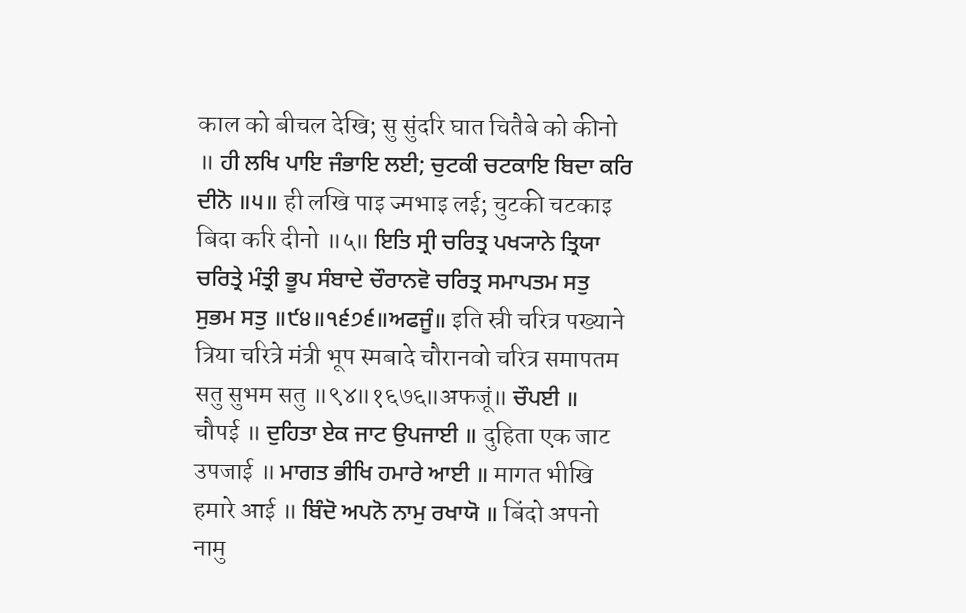काल को बीचल देखि; सु सुंदरि घात चितैबे को कीनो ॥ ਹੀ ਲਖਿ ਪਾਇ ਜੰਭਾਇ ਲਈ; ਚੁਟਕੀ ਚਟਕਾਇ ਬਿਦਾ ਕਰਿ ਦੀਨੋ ॥੫॥ ही लखि पाइ ज्मभाइ लई; चुटकी चटकाइ बिदा करि दीनो ॥५॥ ਇਤਿ ਸ੍ਰੀ ਚਰਿਤ੍ਰ ਪਖ੍ਯਾਨੇ ਤ੍ਰਿਯਾ ਚਰਿਤ੍ਰੇ ਮੰਤ੍ਰੀ ਭੂਪ ਸੰਬਾਦੇ ਚੌਰਾਨਵੋ ਚਰਿਤ੍ਰ ਸਮਾਪਤਮ ਸਤੁ ਸੁਭਮ ਸਤੁ ॥੯੪॥੧੬੭੬॥ਅਫਜੂੰ॥ इति स्री चरित्र पख्याने त्रिया चरित्रे मंत्री भूप स्मबादे चौरानवो चरित्र समापतम सतु सुभम सतु ॥९४॥१६७६॥अफजूं॥ ਚੌਪਈ ॥ चौपई ॥ ਦੁਹਿਤਾ ਏਕ ਜਾਟ ਉਪਜਾਈ ॥ दुहिता एक जाट उपजाई ॥ ਮਾਗਤ ਭੀਖਿ ਹਮਾਰੇ ਆਈ ॥ मागत भीखि हमारे आई ॥ ਬਿੰਦੋ ਅਪਨੋ ਨਾਮੁ ਰਖਾਯੋ ॥ बिंदो अपनो नामु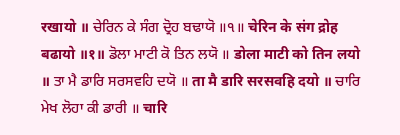रखायो ॥ ਚੇਰਿਨ ਕੇ ਸੰਗ ਦ੍ਰੋਹ ਬਢਾਯੋ ॥੧॥ चेरिन के संग द्रोह बढायो ॥१॥ ਡੋਲਾ ਮਾਟੀ ਕੋ ਤਿਨ ਲਯੋ ॥ डोला माटी को तिन लयो ॥ ਤਾ ਮੈ ਡਾਰਿ ਸਰਸਵਹਿ ਦਯੋ ॥ ता मै डारि सरसवहि दयो ॥ ਚਾਰਿ ਮੇਖ ਲੋਹਾ ਕੀ ਡਾਰੀ ॥ चारि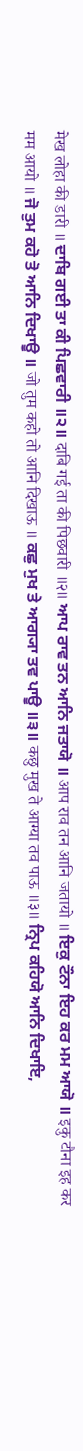मेख लोहा की डारी ॥ ਦਾਬਿ ਗਈ ਤਾ ਕੀ ਪਿਛਵਾਰੀ ॥੨॥ दाबि गई ता की पिछवारी ॥२॥ ਆਪ ਰਾਵ ਤਨ ਆਨਿ ਜਤਾਯੋ ॥ आप राव तन आनि जतायो ॥ ਇਕੁ ਟੌਨਾ ਇਹ ਕਰ ਮਮ ਆਯੋ ॥ इकु टौना इह कर मम आयो ॥ ਜੋ ਤੁਮ ਕਹੋ ਤੋ ਆਨਿ ਦਿਖਾਊ ॥ जो तुम कहो तो आनि दिखाऊ ॥ ਕਛੁ ਮੁਖ ਤੇ ਆਗ੍ਯਾ ਤਵ ਪਾਊ ॥੩॥ कछु मुख ते आग्या तव पाऊ ॥३॥ ਨ੍ਰਿਪ ਕਹਿਯੋ ਆਨਿ ਦਿਖਾਇ,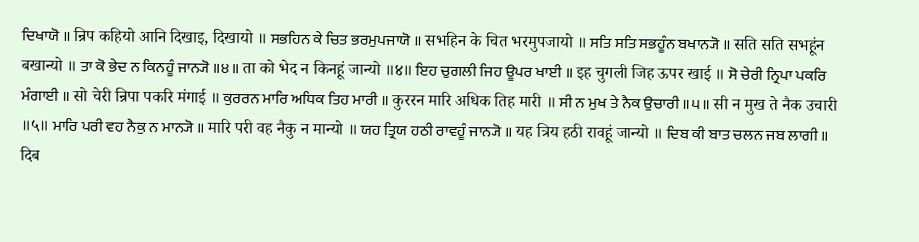ਦਿਖਾਯੋ ॥ न्रिप कहियो आनि दिखाइ, दिखायो ॥ ਸਭਹਿਨ ਕੇ ਚਿਤ ਭਰਮੁਪਜਾਯੋ ॥ सभहिन के चित भरमुपजायो ॥ ਸਤਿ ਸਤਿ ਸਭਹੂੰਨ ਬਖਾਨ੍ਯੋ ॥ सति सति सभहूंन बखान्यो ॥ ਤਾ ਕੋ ਭੇਦ ਨ ਕਿਨਹੂੰ ਜਾਨ੍ਯੋ ॥੪॥ ता को भेद न किनहूं जान्यो ॥४॥ ਇਹ ਚੁਗਲੀ ਜਿਹ ਊਪਰ ਖਾਈ ॥ इह चुगली जिह ऊपर खाई ॥ ਸੋ ਚੇਰੀ ਨ੍ਰਿਪਾ ਪਕਰਿ ਮੰਗਾਈ ॥ सो चेरी न्रिपा पकरि मंगाई ॥ ਕੁਰਰਨ ਮਾਰਿ ਅਧਿਕ ਤਿਹ ਮਾਰੀ ॥ कुररन मारि अधिक तिह मारी ॥ ਸੀ ਨ ਮੁਖ ਤੇ ਨੈਕ ਉਚਾਰੀ ॥੫॥ सी न मुख ते नैक उचारी ॥५॥ ਮਾਰਿ ਪਰੀ ਵਹ ਨੈਕੁ ਨ ਮਾਨ੍ਯੋ ॥ मारि परी वह नैकु न मान्यो ॥ ਯਹ ਤ੍ਰਿਯ ਹਠੀ ਰਾਵਹੂੰ ਜਾਨ੍ਯੋ ॥ यह त्रिय हठी रावहूं जान्यो ॥ ਦਿਬ ਕੀ ਬਾਤ ਚਲਨ ਜਬ ਲਾਗੀ ॥ दिब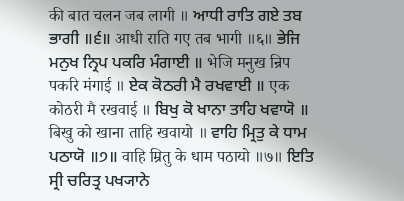की बात चलन जब लागी ॥ ਆਧੀ ਰਾਤਿ ਗਏ ਤਬ ਭਾਗੀ ॥੬॥ आधी राति गए तब भागी ॥६॥ ਭੇਜਿ ਮਨੁਖ ਨ੍ਰਿਪ ਪਕਰਿ ਮੰਗਾਈ ॥ भेजि मनुख न्रिप पकरि मंगाई ॥ ਏਕ ਕੋਠਰੀ ਮੈ ਰਖਵਾਈ ॥ एक कोठरी मै रखवाई ॥ ਬਿਖੁ ਕੋ ਖਾਨਾ ਤਾਹਿ ਖਵਾਯੋ ॥ बिखु को खाना ताहि खवायो ॥ ਵਾਹਿ ਮ੍ਰਿਤੁ ਕੇ ਧਾਮ ਪਠਾਯੋ ॥੭॥ वाहि म्रितु के धाम पठायो ॥७॥ ਇਤਿ ਸ੍ਰੀ ਚਰਿਤ੍ਰ ਪਖ੍ਯਾਨੇ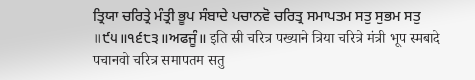ਤ੍ਰਿਯਾ ਚਰਿਤ੍ਰੇ ਮੰਤ੍ਰੀ ਭੂਪ ਸੰਬਾਦੇ ਪਚਾਨਵੋ ਚਰਿਤ੍ਰ ਸਮਾਪਤਮ ਸਤੁ ਸੁਭਮ ਸਤੁ ॥੯੫॥੧੬੮੩॥ਅਫਜੂੰ॥ इति स्री चरित्र पख्याने त्रिया चरित्रे मंत्री भूप स्मबादे पचानवो चरित्र समापतम सतु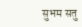सुभम सतु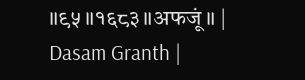॥९५॥१६८३॥अफजूं॥ |
Dasam Granth |